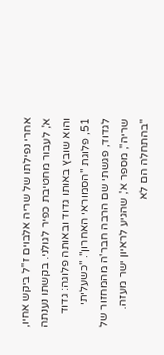אחרי נפילתו של שריה אלבוים ז"ל ביקש אחיו, א', לעבור מחטיבת כפיר לגולני. בקשתו נענתה והוא שובץ באותו גדוד ובאותה פלוגה: גדוד 51, פלוגת "הסמוראי האחרון". "כשעליתי לגדוד, פגשתי שם הרבה חבר'ה מהמחזור של שריה", מספר א', שהגיע לראיון ישר מעזה. "בהתחלה הם לא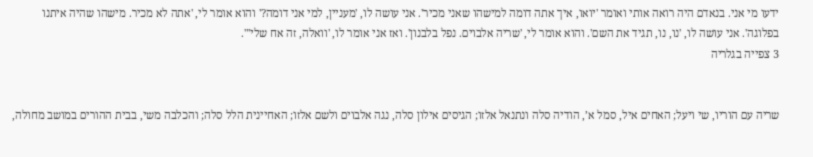ידעו מי אני. בנאדם היה רואה אותי ואומר 'יואו, איך אתה דומה למישהו שאני מכיר'. אני עושה לו, 'מעניין, למי אני דומה?' והוא אומר לי, 'אתה לא מכיר. מישהו שהיה איתנו בפלוגה'. אני עושה לו, 'נו, נו, תגיד את השם'. והוא אומר לי, 'שריה אלבוים. נפל בלבנון'. ואז אני אומר לו, 'וואלה, זה אח שלי'".
3 צפייה בגלריה


שריה עם הוריו, שי ויעל; האחים איל, סמל א’, הודיה סלה ונתנאל אלזו; הגיסים אילון סלה, נגה אלבוים ולשם אלזו; האחיינית הלל סלה; והכלבה משי, בבית ההורים במושב מחולה,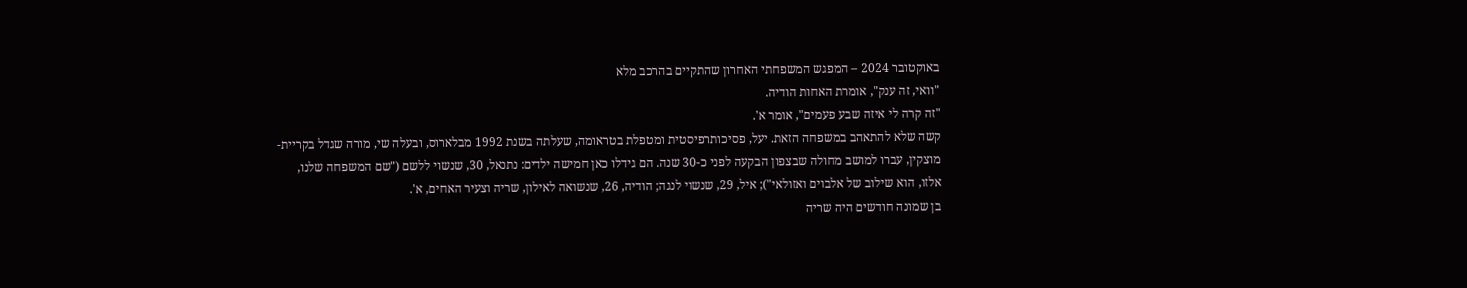באוקטובר 2024 – המפגש המשפחתי האחרון שהתקיים בהרכב מלא
"וואי, זה ענק", אומרת האחות הודיה.
"זה קרה לי איזה שבע פעמים", אומר א'.
קשה שלא להתאהב במשפחה הזאת. יעל, פסיכותרפיסטית ומטפלת בטראומה, שעלתה בשנת 1992 מבלארוס, ובעלה שי, מורה שגדל בקריית-מוצקין, עברו למושב מחולה שבצפון הבקעה לפני כ-30 שנה. הם גידלו כאן חמישה ילדים: נתנאל, 30, שנשוי ללשם ("שם המשפחה שלנו, אלזו, הוא שילוב של אלבוים ואזולאי"); איל, 29, שנשוי לנגה; הודיה, 26, שנשואה לאילון, שריה וצעיר האחים, א'.
בן שמונה חודשים היה שריה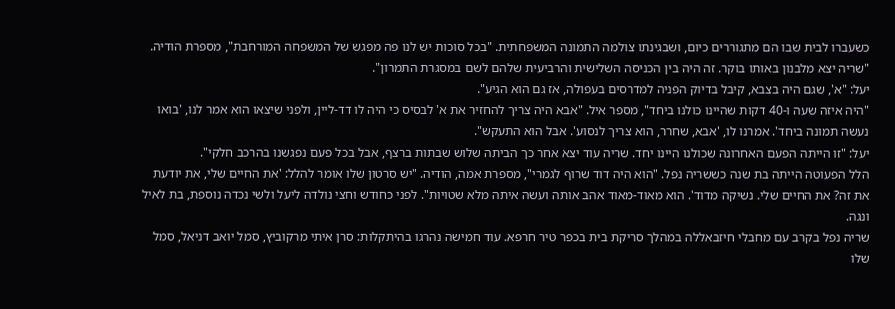כשעברו לבית שבו הם מתגוררים כיום, ושבגינתו צולמה התמונה המשפחתית. "בכל סוכות יש לנו פה מפגש של המשפחה המורחבת", מספרת הודיה. "שריה יצא מלבנון באותו בוקר. זה היה בין הכניסה השלישית והרביעית שלהם לשם במסגרת התמרון".
יעל: "א', שגם היה בצבא, קיבל בדיוק הפניה למדרסים בעפולה, אז גם הוא הגיע".
"היה איזה שעה ו-40 דקות שהיינו כולנו ביחד", מספר איל. "אבא היה צריך להחזיר את א' לבסיס כי היה לו דד-ליין, ולפני שיצאו הוא אמר לנו, 'בואו נעשה תמונה ביחד'. אמרנו לו, 'אבא, שחרר, הוא צריך לנסוע'. אבל הוא התעקש".
יעל: "זו הייתה הפעם האחרונה שכולנו היינו יחד. שריה עוד יצא אחר כך הביתה שלוש שבתות ברצף, אבל בכל פעם נפגשנו בהרכב חלקי".
הלל הפעוטה הייתה בת שנה כששריה נפל. "הוא היה דוד שרוף לגמרי", מספרת אמה, הודיה. "יש סרטון שלו אומר להלל: 'את החיים שלי, את יודעת את זה? את החיים שלי. נשיקה מדוד'. הוא מאוד-מאוד אהב אותה ועשה איתה מלא שטויות". לפני כחודש וחצי נולדה ליעל ולשי נכדה נוספת, בת לאיל ונגה.
שריה נפל בקרב עם מחבלי חיזבאללה במהלך סריקת בית בכפר טיר חרפא. עוד חמישה נהרגו בהיתקלות: סרן איתי מרקוביץ, סמל יואב דניאל, סמל שלו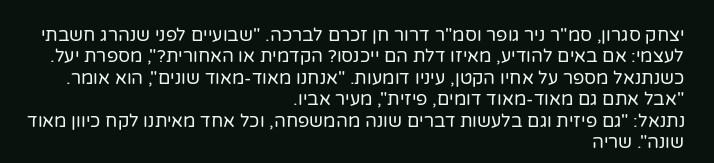יצחק סגרון, סמ"ר ניר גופר וסמ"ר דרור חן זכרם לברכה. "שבועיים לפני שנהרג חשבתי לעצמי: אם באים להודיע, מאיזו דלת הם ייכנסו? הקדמית או האחורית?", מספרת יעל.
כשנתנאל מספר על אחיו הקטן, עיניו דומעות. "אנחנו מאוד-מאוד שונים", הוא אומר.
"אבל אתם גם מאוד-מאוד דומים, פיזית", מעיר אביו.
נתנאל: "גם פיזית וגם בלעשות דברים שונה מהמשפחה, וכל אחד מאיתנו לקח כיוון מאוד שונה". שריה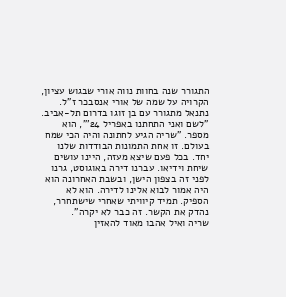התגורר שנה בחוות נווה אורי שבגוש עציון, הקרויה על שמה של אורי אנסבכר ז"ל. נתנאל מתגורר עם בן זוגו בדרום תל-אביב. "לשם ואני התחתנו באפריל 24'", הוא מספר. "שריה הגיע לחתונה והיה הכי שמח בעולם. זו אחת התמונות הבודדות שלנו יחד. בכל פעם שיצא מעזה, היינו עושים שיחת וידיאו. עברנו דירה באוגוסט, גרנו לפני זה בצפון הישן, ובשבת האחרונה הוא היה אמור לבוא אלינו לדירה. הוא לא הספיק. תמיד קיוויתי שאחרי שישתחרר, נהדק את הקשר. זה כבר לא יקרה".
שריה ואיל אהבו מאוד להאזין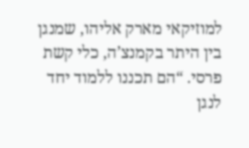למוזיקאי מארק אליהו, שמנגן בין היתר בקמנצ’ה, כלי קשת פרסי. “הם תכננו ללמוד יחד לנגן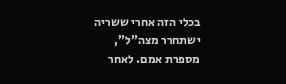בכלי הזה אחרי ששריה ישתחרר מצה”ל”, מספרת אמם. לאחר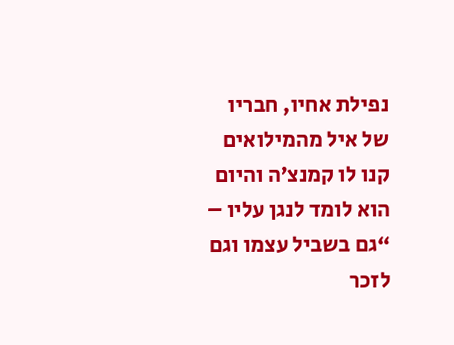נפילת אחיו, חבריו של איל מהמילואים קנו לו קמנצ’ה והיום הוא לומד לנגן עליו – “גם בשביל עצמו וגם לזכר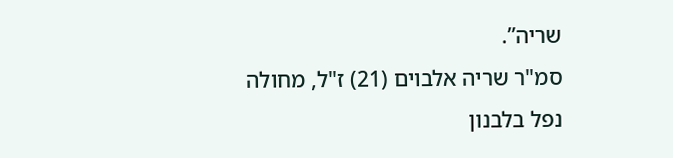שריה”.
סמ"ר שריה אלבוים (21) ז"ל, מחולה
נפל בלבנון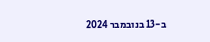ב-13 בנובמבר 2024